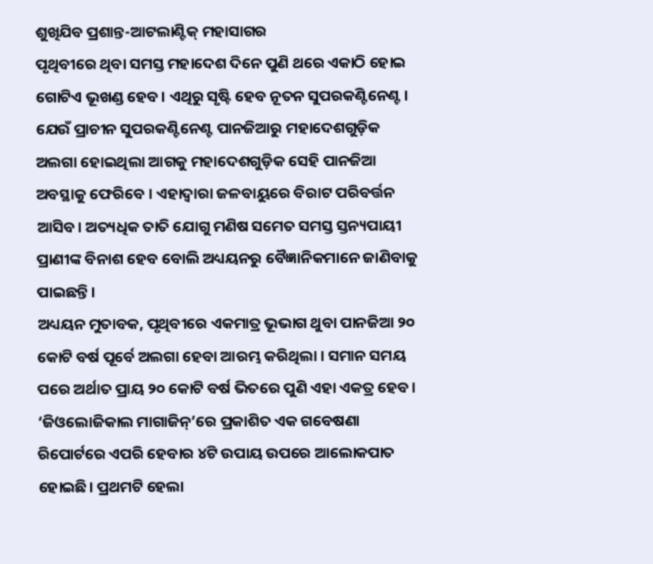ଶୁଖିଯିବ ପ୍ରଶାନ୍ତ-ଆଟଲାଣ୍ଟିକ୍ ମହାସାଗର
ପୃଥିବୀରେ ଥିବା ସମସ୍ତ ମହାଦେଶ ଦିନେ ପୁଣି ଥରେ ଏକାଠି ହୋଇ ଗୋଟିଏ ଭୂଖଣ୍ଡ ହେବ। ଏଥିରୁ ସୃଷ୍ଟି ହେବ ନୂତନ ସୁପରକଣ୍ଟିନେଣ୍ଟ। ଯେଉଁ ପ୍ରାଚୀନ ସୁପରକଣ୍ଟିନେଣ୍ଟ ପାନଜିଆରୁ ମହାଦେଶଗୁଡ଼ିକ ଅଲଗା ହୋଇଥିଲା ଆଗକୁ ମହାଦେଶଗୁଡ଼ିକ ସେହି ପାନଜିଆ ଅବସ୍ଥାକୁ ଫେରିବେ । ଏହାଦ୍ୱାରା ଜଳବାୟୁରେ ବିରାଟ ପରିବର୍ତ୍ତନ ଆସିବ। ଅତ୍ୟଧିକ ତାତି ଯୋଗୁ ମଣିଷ ସମେତ ସମସ୍ତ ସ୍ତନ୍ୟପାୟୀ ପ୍ରାଣୀଙ୍କ ବିନାଶ ହେବ ବୋଲି ଅଧ୍ୟୟନରୁ ବୈଜ୍ଞାନିକମାନେ ଜାଣିବାକୁ ପାଇଛନ୍ତି।
ଅଧ୍ୟୟନ ମୁତାବକ, ପୃଥିବୀରେ ଏକମାତ୍ର ଭୂଭାଗ ଥୁବା ପାନଜିଆ ୨୦ କୋଟି ବର୍ଷ ପୂର୍ବେ ଅଲଗା ହେବା ଆରମ୍ଭ କରିଥିଲା । ସମାନ ସମୟ ପରେ ଅର୍ଥାତ ପ୍ରାୟ ୨୦ କୋଟି ବର୍ଷ ଭିତରେ ପୁଣି ଏହା ଏକତ୍ର ହେବ। ‘ଜିଓଲୋଜିକାଲ ମାଗାଜିନ୍’ରେ ପ୍ରକାଶିତ ଏକ ଗବେଷଣା ରିପୋର୍ଟରେ ଏପରି ହେବାର ୪ଟି ଉପାୟ ଉପରେ ଆଲୋକପାତ ହୋଇଛି। ପ୍ରଥମଟି ହେଲା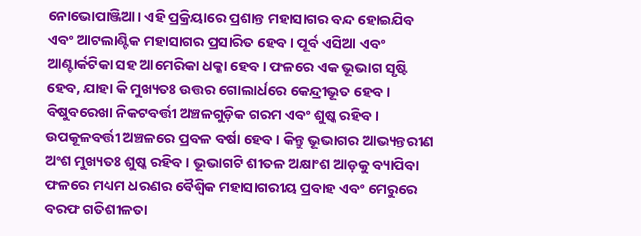ନୋଭୋପାଞ୍ଜିଆ। ଏହି ପ୍ରକ୍ରିୟାରେ ପ୍ରଶାନ୍ତ ମହାସାଗର ବନ୍ଦ ହୋଇଯିବ ଏବଂ ଆଟଲାଣ୍ଟିକ ମହାସାଗର ପ୍ରସାରିତ ହେବ। ପୂର୍ବ ଏସିଆ ଏବଂ ଆଣ୍ଟାର୍କଟିକା ସହ ଆମେରିକା ଧକ୍କା ହେବ। ଫଳରେ ଏକ ଭୂଭାଗ ସୃଷ୍ଟି ହେବ, ଯାହା କି ମୁଖ୍ୟତଃ ଉତ୍ତର ଗୋଲାର୍ଧରେ କେନ୍ଦ୍ରୀଭୂତ ହେବ। ବିଷୁବରେଖା ନିକଟବର୍ତ୍ତୀ ଅଞ୍ଚଳଗୁଡ଼ିକ ଗରମ ଏବଂ ଶୁଷ୍କ ରହିବ। ଉପକୂଳବର୍ତ୍ତୀ ଅଞ୍ଚଳରେ ପ୍ରବଳ ବର୍ଷା ହେବ । କିନ୍ତୁ ଭୂଭାଗର ଆଭ୍ୟନ୍ତରୀଣ ଅଂଶ ମୁଖ୍ୟତଃ ଶୁଷ୍କ ରହିବ । ଭୂଭାଗଟି ଶୀତଳ ଅକ୍ଷାଂଶ ଆଡ଼କୁ ବ୍ୟାପିବା ଫଳରେ ମଧ୍ୟମ ଧରଣର ବୈଶ୍ୱିକ ମହାସାଗରୀୟ ପ୍ରବାହ ଏବଂ ମେରୁରେ ବରଫ ଗତିଶୀଳତା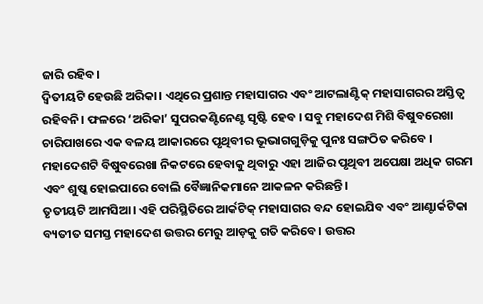ଜାରି ରହିବ।
ଦ୍ଵିତୀୟଟି ହେଉଛି ଅରିକା। ଏଥିରେ ପ୍ରଶାନ୍ତ ମହାସାଗର ଏବଂ ଆଟଲାଣ୍ଟିକ୍ ମହାସାଗରର ଅସ୍ତିତ୍ବ ରହିବନି। ଫଳରେ ‘ଅରିକା’ ସୁପରକଣ୍ଟିନେଣ୍ଟ ସୃଷ୍ଟି ହେବ । ସବୁ ମହାଦେଶ ମିଶି ବିଷୁବରେଖା ଚାରିପାଖରେ ଏକ ବଳୟ ଆକାରରେ ପୃଥିବୀର ଭୂଭାଗଗୁଡ଼ିକୁ ପୁନଃ ସଙ୍ଗଠିତ କରିବେ । ମହାଦେଶଟି ବିଷୁବରେଖା ନିକଟରେ ହେବାକୁ ଥିବାରୁ ଏହା ଆଜିର ପୃଥିବୀ ଅପେକ୍ଷା ଅଧିକ ଗରମ ଏବଂ ଶୁଷ୍କ ହୋଇପାରେ ବୋଲି ବୈଜ୍ଞାନିକମାନେ ଆକଳନ କରିଛନ୍ତି।
ତୃତୀୟଟି ଆମସିଆ। ଏହି ପରିସ୍ଥିତିରେ ଆର୍କଟିକ୍ ମହାସାଗର ବନ୍ଦ ହୋଇଯିବ ଏବଂ ଆଣ୍ଟାର୍କଟିକା ବ୍ୟତୀତ ସମସ୍ତ ମହାଦେଶ ଉତ୍ତର ମେରୁ ଆଡ଼କୁ ଗତି କରିବେ। ଉତ୍ତର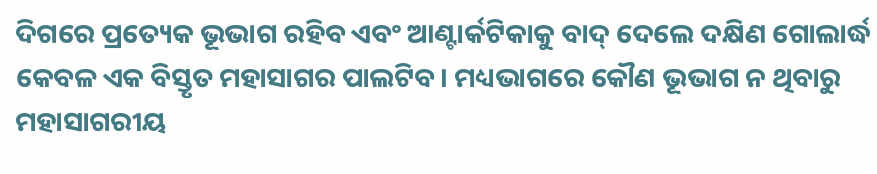ଦିଗରେ ପ୍ରତ୍ୟେକ ଭୂଭାଗ ରହିବ ଏବଂ ଆଣ୍ଟାର୍କଟିକାକୁ ବାଦ୍ ଦେଲେ ଦକ୍ଷିଣ ଗୋଲାର୍ଦ୍ଧ କେବଳ ଏକ ବିସ୍ତୃତ ମହାସାଗର ପାଲଟିବ। ମଧ୍ୟଭାଗରେ କୌଣ ଭୂଭାଗ ନ ଥିବାରୁ ମହାସାଗରୀୟ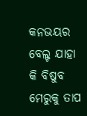କନଭୟର ବେଲ୍ଟ ଯାହା କି ବିଷୁବ ମେରୁକୁ ତାପ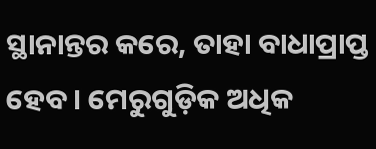ସ୍ଥାନାନ୍ତର କରେ, ତାହା ବାଧାପ୍ରାପ୍ତ ହେବ। ମେରୁଗୁଡ଼ିକ ଅଧିକ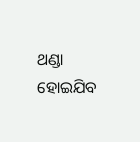ଥଣ୍ଡା ହୋଇଯିବ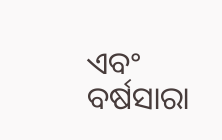ଏବଂ ବର୍ଷସାରା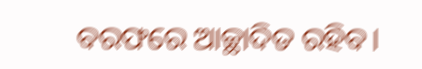ବରଫରେ ଆଚ୍ଛାଦିତ ରହିବ।